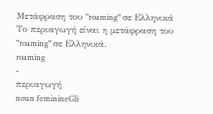Μετάφραση του "roaming" σε Ελληνικά
Το περιαγωγή είναι η μετάφραση του "roaming" σε Ελληνικά.
roaming
-
περιαγωγή
noun feminineGli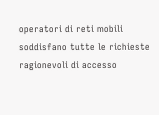operatori di reti mobili soddisfano tutte le richieste ragionevoli di accesso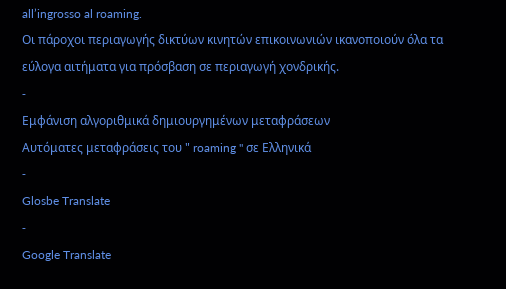all’ingrosso al roaming.
Οι πάροχοι περιαγωγής δικτύων κινητών επικοινωνιών ικανοποιούν όλα τα εύλογα αιτήματα για πρόσβαση σε περιαγωγή χονδρικής.
-
Εμφάνιση αλγοριθμικά δημιουργημένων μεταφράσεων
Αυτόματες μεταφράσεις του " roaming " σε Ελληνικά
-
Glosbe Translate
-
Google Translate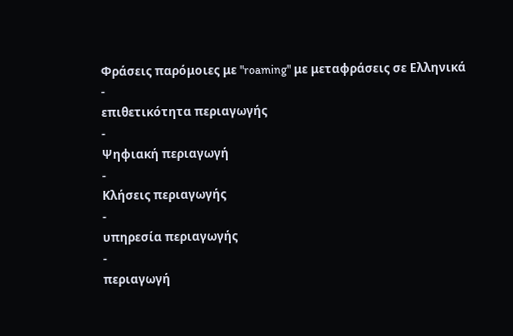Φράσεις παρόμοιες με "roaming" με μεταφράσεις σε Ελληνικά
-
επιθετικότητα περιαγωγής
-
Ψηφιακή περιαγωγή
-
Κλήσεις περιαγωγής
-
υπηρεσία περιαγωγής
-
περιαγωγή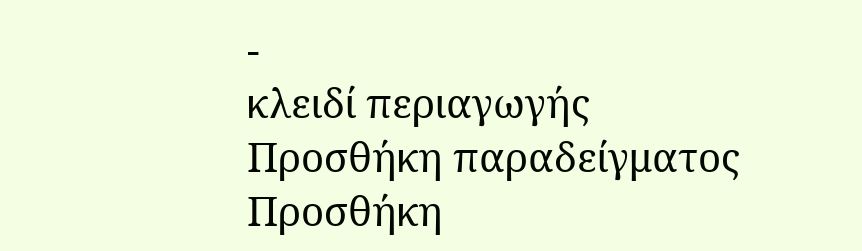-
κλειδί περιαγωγής
Προσθήκη παραδείγματος
Προσθήκη